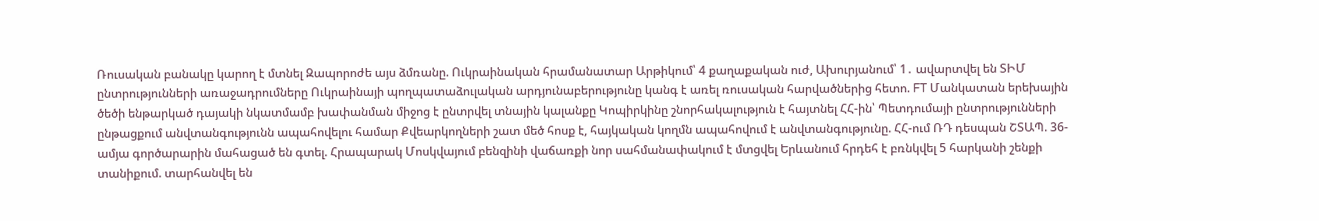Ռուսական բանակը կարող է մտնել Զապորոժե այս ձմռանը. Ուկրաինական հրամանատար Արթիկում՝ 4 քաղաքական ուժ, Ախուրյանում՝ 1․ ավարտվել են ՏԻՄ ընտրությունների առաջադրումները Ուկրաինայի պողպատաձուլական արդյունաբերությունը կանգ է առել ռուսական հարվածներից հետո. FT Մանկատան երեխային ծեծի ենթարկած դայակի նկատմամբ խափանման միջոց է ընտրվել տնային կալանքը Կոպիրկինը շնորհակալություն է հայտնել ՀՀ-ին՝ Պետդումայի ընտրությունների ընթացքում անվտանգությունն ապահովելու համար Քվեարկողների շատ մեծ հոսք է, հայկական կողմն ապահովում է անվտանգությունը. ՀՀ-ում ՌԴ դեսպան ՇՏԱՊ. 36-ամյա գործարարին մահացած են գտել. Հրապարակ Մոսկվայում բենզինի վաճառքի նոր սահմանափակում է մտցվել Երևանում հրդեհ է բռնկվել 5 հարկանի շենքի տանիքում. տարհանվել են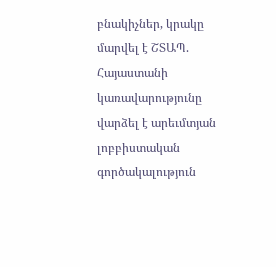բնակիչներ, կրակը մարվել է ՇՏԱՊ. Հայաստանի կառավարությունը վարձել է արեւմտյան լոբբիստական գործակալություն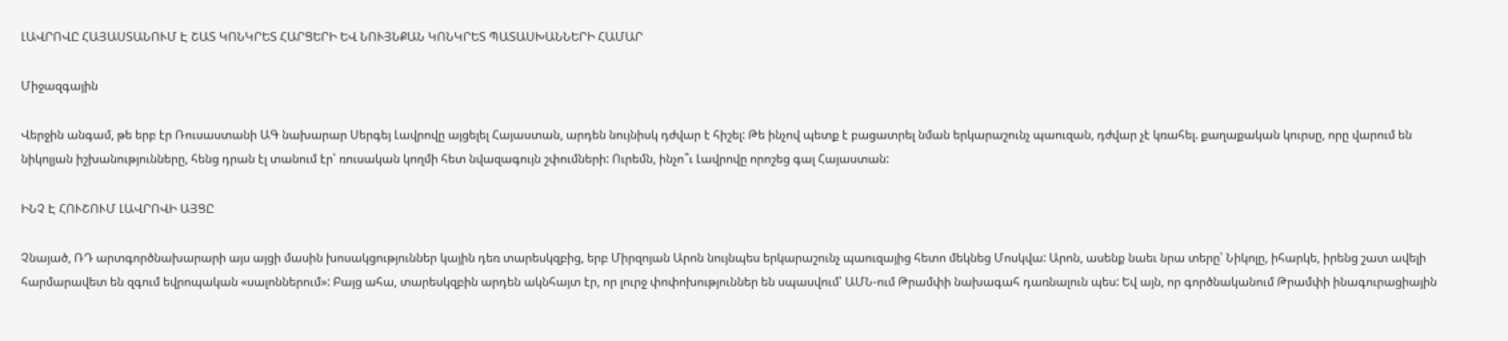ԼԱՎՐՈՎԸ ՀԱՅԱՍՏԱՆՈՒՄ Է ՇԱՏ ԿՈՆԿՐԵՏ ՀԱՐՑԵՐԻ ԵՎ ՆՈՒՅՆՔԱՆ ԿՈՆԿՐԵՏ ՊԱՏԱՍԽԱՆՆԵՐԻ ՀԱՄԱՐ

Միջազգային

Վերջին անգամ, թե երբ էր Ռուսաստանի ԱԳ նախարար Սերգեյ Լավրովը այցելել Հայաստան, արդեն նույնիսկ դժվար է հիշել: Թե ինչով պետք է բացատրել նման երկարաշունչ պաուզան, դժվար չէ կռահել. քաղաքական կուրսը, որը վարում են նիկոլյան իշխանությունները, հենց դրան էլ տանում էր՝ ռուսական կողմի հետ նվազագույն շփումների: Ուրեմն, ինչո՞ւ Լավրովը որոշեց գալ Հայաստան:

ԻՆՉ Է ՀՈՒՇՈՒՄ ԼԱՎՐՈՎԻ ԱՅՑԸ

Չնայած, ՌԴ արտգործնախարարի այս այցի մասին խոսակցություններ կային դեռ տարեսկզբից, երբ Միրզոյան Արոն նույնպես երկարաշունչ պաուզայից հետո մեկնեց Մոսկվա: Արոն, ասենք նաեւ նրա տերը՝ Նիկոլը, իհարկե, իրենց շատ ավելի հարմարավետ են զգում եվրոպական «սալոններում»: Բայց ահա, տարեսկզբին արդեն ակնհայտ էր, որ լուրջ փոփոխություններ են սպասվում՝ ԱՄՆ-ում Թրամփի նախագահ դառնալուն պես: Եվ այն, որ գործնականում Թրամփի ինագուրացիային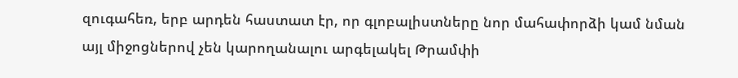զուգահեռ, երբ արդեն հաստատ էր, որ գլոբալիստները նոր մահափորձի կամ նման այլ միջոցներով չեն կարողանալու արգելակել Թրամփի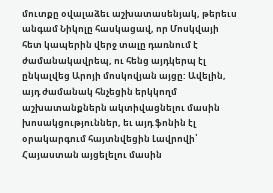մուտքը օվալաձեւ աշխատասենյակ, թերեւս անգամ Նիկոլը հասկացավ, որ Մոսկվայի հետ կապերին վերջ տալը դառնում է ժամանակավրեպ, ու հենց այդկերպ էլ ընկալվեց Արոյի մոսկովյան այցը: Ավելին, այդ ժամանակ հնչեցին երկկողմ աշխատանքներն ակտիվացնելու մասին խոսակցություններ, եւ այդ ֆոնին էլ օրակարգում հայտնվեցին Լավրովի՝ Հայաստան այցելելու մասին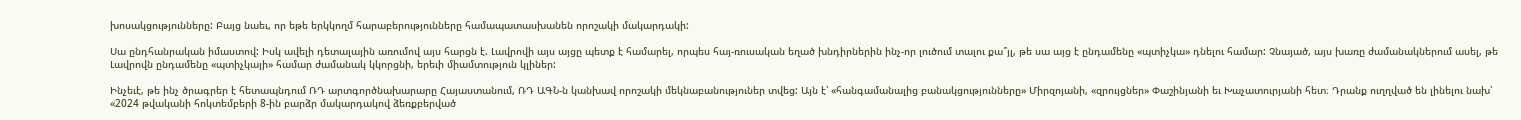խոսակցությունները: Բայց նաեւ, որ եթե երկկողմ հարաբերությունները համապատասխանեն որոշակի մակարդակի:

Սա ընդհանրական իմաստով: Իսկ ավելի դետալային առումով այս հարցն է. Լավրովի այս այցը պետք է համարել, որպես հայ-ռուսական եղած խնդիրներին ինչ-որ լուծում տալու քա՞յլ, թե սա այց է ընդամենը «պտիչկա» դնելու համար: Չնայած, այս խառը ժամանակներում ասել, թե Լավրովն ընդամենը «պտիչկայի» համար ժամանակ կկորցնի, երեւի միամտություն կլիներ:

Ինչեւէ, թե ինչ ծրագրեր է հետապնդում ՌԴ արտգործնախարարը Հայաստանում, ՌԴ ԱԳՆ-ն կանխավ որոշակի մեկնաբանություներ տվեց: Այն է՝ «հանգամանալից բանակցությունները» Միրզոյանի, «զրույցներ» Փաշինյանի եւ Խաչատուրյանի հետ։ Դրանք ուղղված են լինելու նախ՝ «2024 թվականի հոկտեմբերի 8-ին բարձր մակարդակով ձեռքբերված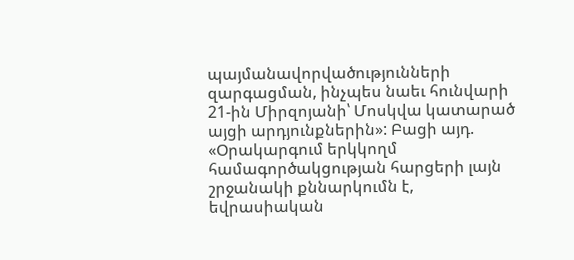պայմանավորվածությունների զարգացման, ինչպես նաեւ հունվարի 21-ին Միրզոյանի՝ Մոսկվա կատարած այցի արդյունքներին»: Բացի այդ. «Օրակարգում երկկողմ համագործակցության հարցերի լայն շրջանակի քննարկումն է, եվրասիական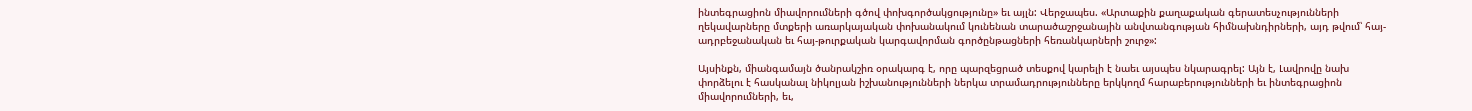ինտեգրացիոն միավորումների գծով փոխգործակցությունը» եւ այլն: Վերջապես. «Արտաքին քաղաքական գերատեսչությունների ղեկավարները մտքերի առարկայական փոխանակում կունենան տարածաշրջանային անվտանգության հիմնախնդիրների, այդ թվում՝ հայ-ադրբեջանական եւ հայ-թուրքական կարգավորման գործընթացների հեռանկարների շուրջ»:

Այսինքն, միանգամայն ծանրակշիռ օրակարգ է, որը պարզեցրած տեսքով կարելի է նաեւ այսպես նկարագրել: Այն է, Լավրովը նախ փորձելու է հասկանալ նիկոլյան իշխանությունների ներկա տրամադրությունները երկկողմ հարաբերությունների եւ ինտեգրացիոն միավորումների, եւ,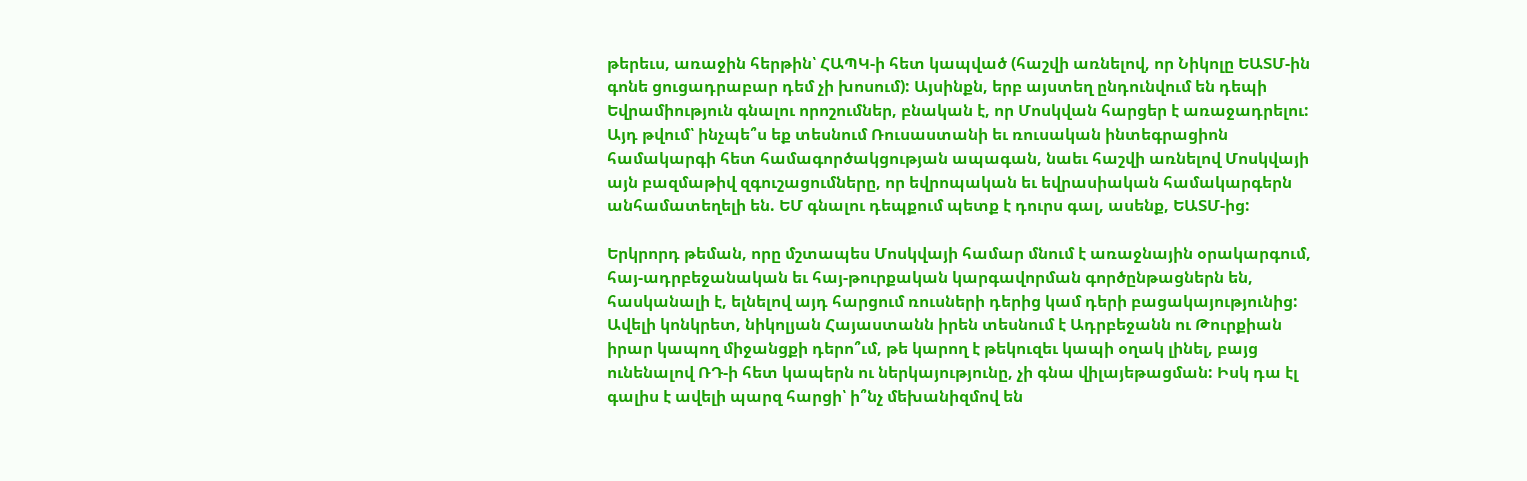թերեւս, առաջին հերթին՝ ՀԱՊԿ-ի հետ կապված (հաշվի առնելով, որ Նիկոլը ԵԱՏՄ-ին գոնե ցուցադրաբար դեմ չի խոսում): Այսինքն, երբ այստեղ ընդունվում են դեպի Եվրամիություն գնալու որոշումներ, բնական է, որ Մոսկվան հարցեր է առաջադրելու: Այդ թվում՝ ինչպե՞ս եք տեսնում Ռուսաստանի եւ ռուսական ինտեգրացիոն համակարգի հետ համագործակցության ապագան, նաեւ հաշվի առնելով Մոսկվայի այն բազմաթիվ զգուշացումները, որ եվրոպական եւ եվրասիական համակարգերն անհամատեղելի են. ԵՄ գնալու դեպքում պետք է դուրս գալ, ասենք, ԵԱՏՄ-ից:

Երկրորդ թեման, որը մշտապես Մոսկվայի համար մնում է առաջնային օրակարգում, հայ-ադրբեջանական եւ հայ-թուրքական կարգավորման գործընթացներն են, հասկանալի է, ելնելով այդ հարցում ռուսների դերից կամ դերի բացակայությունից: Ավելի կոնկրետ, նիկոլյան Հայաստանն իրեն տեսնում է Ադրբեջանն ու Թուրքիան իրար կապող միջանցքի դերո՞ւմ, թե կարող է թեկուզեւ կապի օղակ լինել, բայց ունենալով ՌԴ-ի հետ կապերն ու ներկայությունը, չի գնա վիլայեթացման: Իսկ դա էլ գալիս է ավելի պարզ հարցի՝ ի՞նչ մեխանիզմով են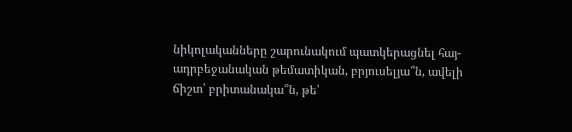նիկոլականները շարունակում պատկերացնել հայ-ադրբեջանական թեմատիկան, բրյուսելյա՞ն, ավելի ճիշտ՝ բրիտանակա՞ն, թե՝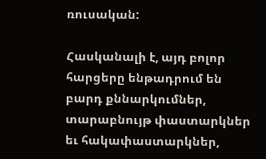ռուսական:

Հասկանալի է, այդ բոլոր հարցերը ենթադրում են բարդ քննարկումներ, տարաբնույթ փաստարկներ եւ հակափաստարկներ,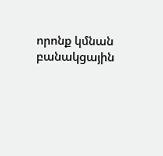որոնք կմնան բանակցային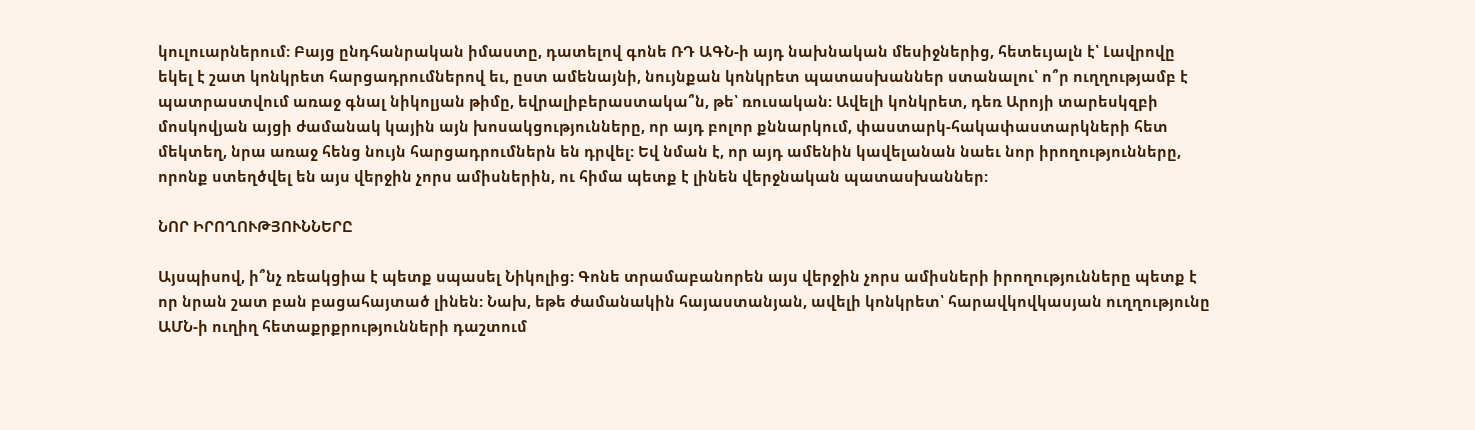կուլուարներում: Բայց ընդհանրական իմաստը, դատելով գոնե ՌԴ ԱԳՆ-ի այդ նախնական մեսիջներից, հետեւյալն է՝ Լավրովը եկել է շատ կոնկրետ հարցադրումներով եւ, ըստ ամենայնի, նույնքան կոնկրետ պատասխաններ ստանալու՝ ո՞ր ուղղությամբ է պատրաստվում առաջ գնալ նիկոլյան թիմը, եվրալիբերաստակա՞ն, թե՝ ռուսական: Ավելի կոնկրետ, դեռ Արոյի տարեսկզբի մոսկովյան այցի ժամանակ կային այն խոսակցությունները, որ այդ բոլոր քննարկում, փաստարկ-հակափաստարկների հետ մեկտեղ, նրա առաջ հենց նույն հարցադրումներն են դրվել: Եվ նման է, որ այդ ամենին կավելանան նաեւ նոր իրողությունները, որոնք ստեղծվել են այս վերջին չորս ամիսներին, ու հիմա պետք է լինեն վերջնական պատասխաններ:

ՆՈՐ ԻՐՈՂՈՒԹՅՈՒՆՆԵՐԸ

Այսպիսով, ի՞նչ ռեակցիա է պետք սպասել Նիկոլից: Գոնե տրամաբանորեն այս վերջին չորս ամիսների իրողությունները պետք է որ նրան շատ բան բացահայտած լինեն: Նախ, եթե ժամանակին հայաստանյան, ավելի կոնկրետ՝ հարավկովկասյան ուղղությունը ԱՄՆ-ի ուղիղ հետաքրքրությունների դաշտում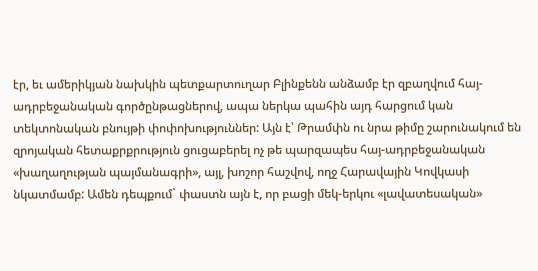էր, եւ ամերիկյան նախկին պետքարտուղար Բլինքենն անձամբ էր զբաղվում հայ-ադրբեջանական գործընթացներով, ապա ներկա պահին այդ հարցում կան տեկտոնական բնույթի փոփոխություններ: Այն է՝ Թրամփն ու նրա թիմը շարունակում են զրոյական հետաքրքրություն ցուցաբերել ոչ թե պարզապես հայ-ադրբեջանական «խաղաղության պայմանագրի», այլ, խոշոր հաշվով, ողջ Հարավային Կովկասի նկատմամբ: Ամեն դեպքում` փաստն այն է, որ բացի մեկ-երկու «լավատեսական»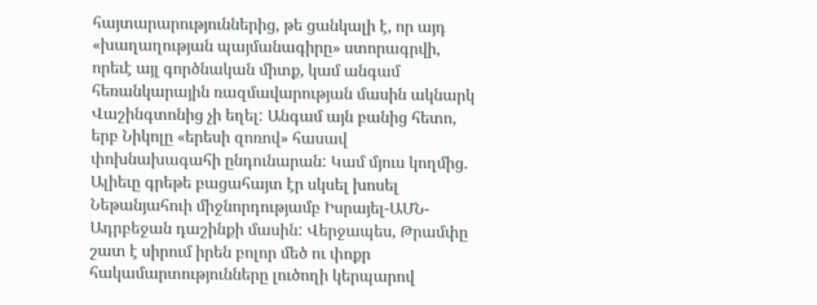հայտարարություններից, թե ցանկալի է, որ այդ «խաղաղության պայմանագիրը» ստորագրվի, որեւէ այլ գործնական միտք, կամ անգամ հեռանկարային ռազմավարության մասին ակնարկ Վաշինգտոնից չի եղել: Անգամ այն բանից հետո, երբ Նիկոլը «երեսի զոռով» հասավ փոխնախագահի ընդունարան: Կամ մյուս կողմից. Ալիեւը գրեթե բացահայտ էր սկսել խոսել Նեթանյահուի միջնորդությամբ Իսրայել-ԱՄՆ-Ադրբեջան դաշինքի մասին: Վերջապես, Թրամփը շատ է սիրում իրեն բոլոր մեծ ու փոքր հակամարտությունները լուծողի կերպարով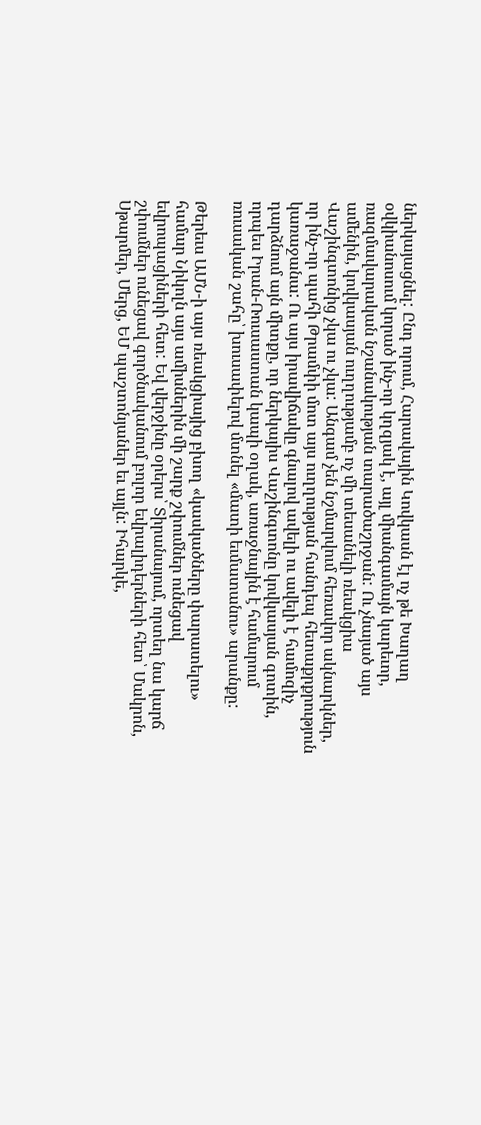ներկայացնել: Ընդ որում, Հարավային Կովկասն էլ ոչ թե Խաղաղ օվկիանոսում կորած ինչ-որ կղզյակ է, այլ միանգամայն կարեւոր, ռազմավարական նշանակության տարածաշրջան: Ու չնայած այս ամենին, կովկասյան ուղղությամբ ոչ մի տեսանելի ռեակցիա Վաշինգտոնից չկա ու չկա: Անգամ չեն նշմարվում հեռավոր ակնարկներ, որ ինչ-որ պահի Թրամփի մոտ այս ուղղության հանդեպ հետաքրքրություն կառաջանա: Ու այս իրավիճակը գնալով ավելի ու ավելի է համոզիչ դարձնում այն միտքը, որ ներկայիս Վաշինգտոնը կովկասյան գոտին, որպես Իրան-Ռուսաստան կապի օղակ, առաջնային է համարում ռուսական շահը՝ խուսափելով մտնել «մատի եւմատանու» արանքը:

Թերեւս ԱՄՆ-ի այս ռեակցիայից բխող «կասկածները փարատելու» համար Նիկոլն այս ամիսներին մի շարք շփումներ ունեցավ եվրոպացիների հետ: Եվ վերջինը օրերս՝ Տիրանայում, որտեղ նա կարճ շփումներ ունեցավ գործնականում բոլոր եվրալիդերների հետ՝ Մակրոն, Սթարմեր, Մերց, ԵՄ պաշտոնյաներ եւ այլն: Իհարկե,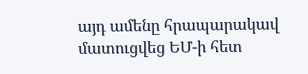այդ ամենը հրապարակավ մատուցվեց ԵՄ-ի հետ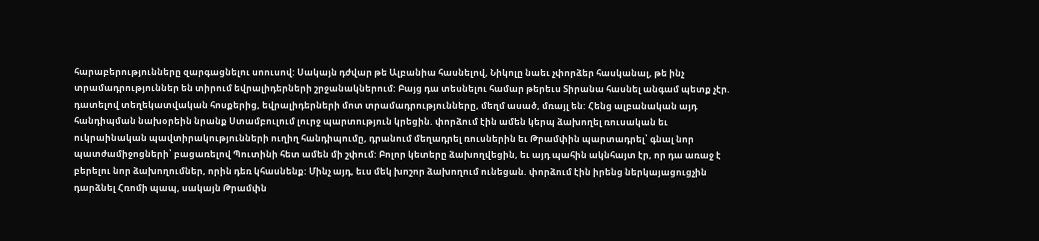հարաբերությունները զարգացնելու սոուսով: Սակայն դժվար թե Ալբանիա հասնելով, Նիկոլը նաեւ չփորձեր հասկանալ, թե ինչ տրամադրություններ են տիրում եվրալիդերների շրջանակներում: Բայց դա տեսնելու համար թերեւս Տիրանա հասնել անգամ պետք չէր. դատելով տեղեկատվական հոսքերից, եվրալիդերների մոտ տրամադրությունները, մեղմ ասած, մռայլ են: Հենց ալբանական այդ հանդիպման նախօրեին նրանք Ստամբուլում լուրջ պարտություն կրեցին. փորձում էին ամեն կերպ ձախողել ռուսական եւ ուկրաինական պավտիրակությունների ուղիղ հանդիպումը, դրանում մեղադրել ռուսներին եւ Թրամփին պարտադրել՝ գնալ նոր պատժամիջոցների՝ բացառելով Պուտինի հետ ամեն մի շփում: Բոլոր կետերը ձախողվեցին, եւ այդ պահին ակնհայտ էր, որ դա առաջ է բերելու նոր ձախողումներ, որին դեռ կհասնենք: Մինչ այդ, եւս մեկ խոշոր ձախողում ունեցան. փորձում էին իրենց ներկայացուցչին դարձնել Հռոմի պապ, սակայն Թրամփն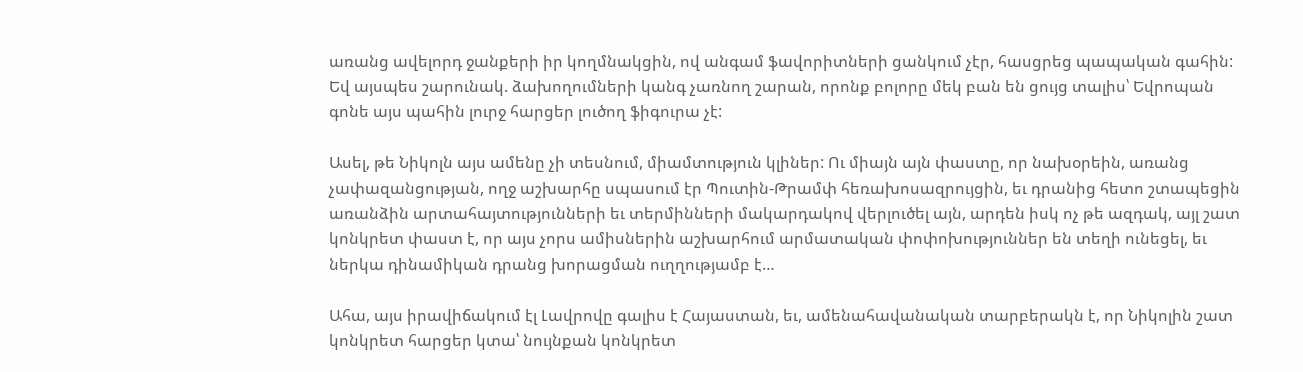առանց ավելորդ ջանքերի իր կողմնակցին, ով անգամ ֆավորիտների ցանկում չէր, հասցրեց պապական գահին: Եվ այսպես շարունակ. ձախողումների կանգ չառնող շարան, որոնք բոլորը մեկ բան են ցույց տալիս՝ Եվրոպան գոնե այս պահին լուրջ հարցեր լուծող ֆիգուրա չէ:

Ասել, թե Նիկոլն այս ամենը չի տեսնում, միամտություն կլիներ: Ու միայն այն փաստը, որ նախօրեին, առանց չափազանցության, ողջ աշխարհը սպասում էր Պուտին-Թրամփ հեռախոսազրույցին, եւ դրանից հետո շտապեցին առանձին արտահայտությունների եւ տերմինների մակարդակով վերլուծել այն, արդեն իսկ ոչ թե ազդակ, այլ շատ կոնկրետ փաստ է, որ այս չորս ամիսներին աշխարհում արմատական փոփոխություններ են տեղի ունեցել, եւ ներկա դինամիկան դրանց խորացման ուղղությամբ է…

Ահա, այս իրավիճակում էլ Լավրովը գալիս է Հայաստան, եւ, ամենահավանական տարբերակն է, որ Նիկոլին շատ կոնկրետ հարցեր կտա՝ նույնքան կոնկրետ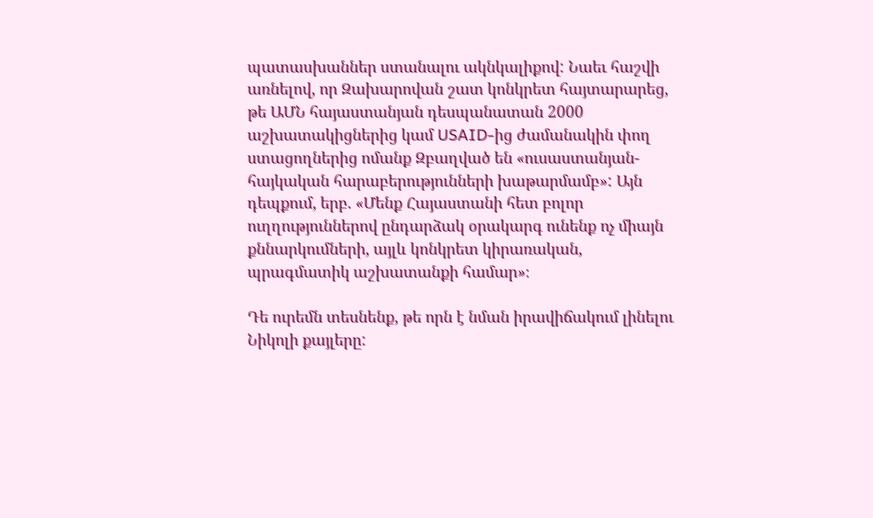պատասխաններ ստանալու ակնկալիքով: Նաեւ հաշվի առնելով, որ Զախարովան շատ կոնկրետ հայտարարեց, թե ԱՄՆ հայաստանյան դեսպանատան 2000 աշխատակիցներից կամ USAID-ից ժամանակին փող ստացողներից ոմանք Զբաղված են «ուսաստանյան-հայկական հարաբերությունների խաթարմամբ»: Այն դեպքում, երբ. «Մենք Հայաստանի հետ բոլոր ուղղություններով ընդարձակ օրակարգ ունենք ոչ միայն քննարկումների, այլև կոնկրետ կիրառական, պրագմատիկ աշխատանքի համար»։

Դե ուրեմն տեսնենք, թե որն է նման իրավիճակում լինելու Նիկոլի քայլերը: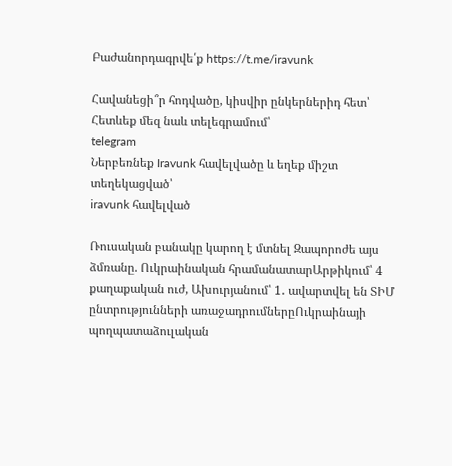Բաժանորդագրվե՛ք https://t.me/iravunk

Հավանեցի՞ր հոդվածը, կիսվիր ընկերներիդ հետ՝
Հետևեք մեզ նաև տելեգրամում՝
telegram
Ներբեռնեք Iravunk հավելվածը և եղեք միշտ տեղեկացված՝
iravunk հավելված

Ռուսական բանակը կարող է մտնել Զապորոժե այս ձմռանը. Ուկրաինական հրամանատարԱրթիկում՝ 4 քաղաքական ուժ, Ախուրյանում՝ 1․ ավարտվել են ՏԻՄ ընտրությունների առաջադրումներըՈւկրաինայի պողպատաձուլական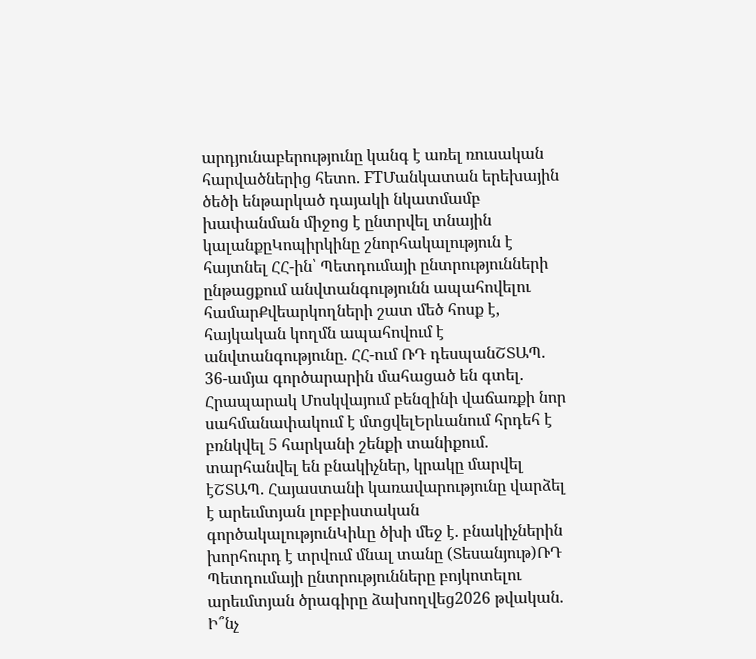արդյունաբերությունը կանգ է առել ռուսական հարվածներից հետո. FTՄանկատան երեխային ծեծի ենթարկած դայակի նկատմամբ խափանման միջոց է ընտրվել տնային կալանքըԿոպիրկինը շնորհակալություն է հայտնել ՀՀ-ին՝ Պետդումայի ընտրությունների ընթացքում անվտանգությունն ապահովելու համարՔվեարկողների շատ մեծ հոսք է, հայկական կողմն ապահովում է անվտանգությունը. ՀՀ-ում ՌԴ դեսպանՇՏԱՊ. 36-ամյա գործարարին մահացած են գտել. Հրապարակ Մոսկվայում բենզինի վաճառքի նոր սահմանափակում է մտցվելԵրևանում հրդեհ է բռնկվել 5 հարկանի շենքի տանիքում. տարհանվել են բնակիչներ, կրակը մարվել էՇՏԱՊ. Հայաստանի կառավարությունը վարձել է արեւմտյան լոբբիստական գործակալությունԿիևը ծխի մեջ է. բնակիչներին խորհուրդ է տրվում մնալ տանը (Տեսանյութ)ՌԴ Պետդումայի ընտրությունները բոյկոտելու արեւմտյան ծրագիրը ձախողվեց2026 թվական. Ի՞նչ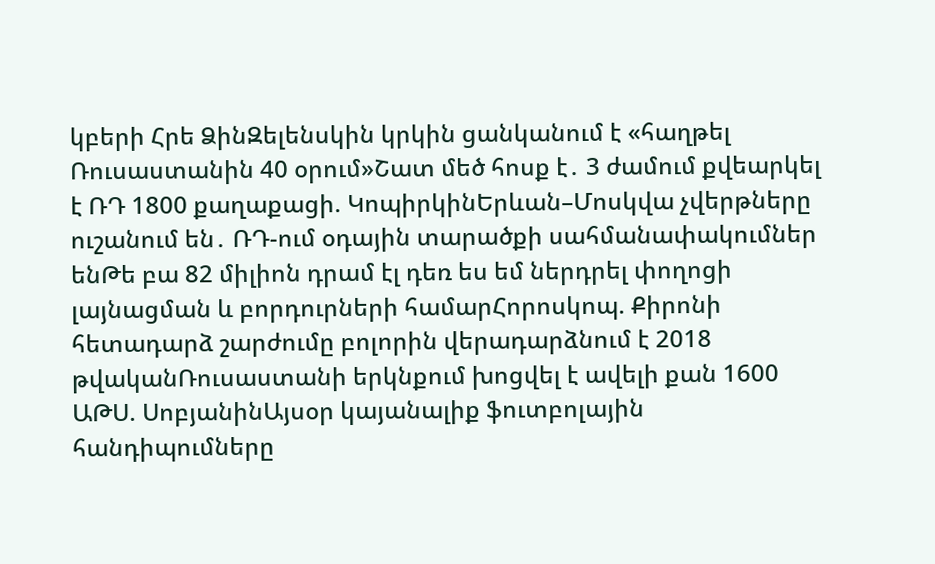կբերի Հրե ՁինԶելենսկին կրկին ցանկանում է «հաղթել Ռուսաստանին 40 օրում»Շատ մեծ հոսք է․ 3 ժամում քվեարկել է ՌԴ 1800 քաղաքացի. ԿոպիրկինԵրևան–Մոսկվա չվերթները ուշանում են․ ՌԴ-ում օդային տարածքի սահմանափակումներ ենԹե բա 82 միլիոն դրամ էլ դեռ ես եմ ներդրել փողոցի լայնացման և բորդուրների համարՀորոսկոպ. Քիրոնի հետադարձ շարժումը բոլորին վերադարձնում է 2018 թվականՌուսաստանի երկնքում խոցվել է ավելի քան 1600 ԱԹՍ. ՍոբյանինԱյսօր կայանալիք ֆուտբոլային հանդիպումները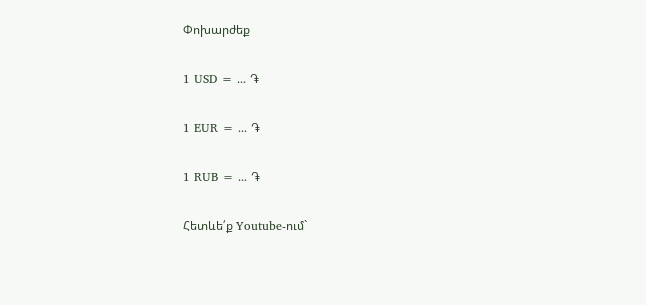Փոխարժեք

1 USD = ... ֏

1 EUR = ... ֏

1 RUB = ... ֏

Հետևե՛ք Youtube-ում`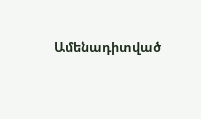Ամենադիտված